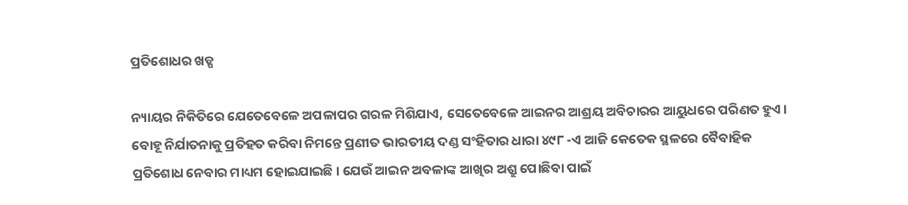ପ୍ରତିଶୋଧର ଖଡ୍ଗ

ନ୍ୟାୟର ନିକିତିରେ ଯେତେବେଳେ ଅପଳାପର ଗରଳ ମିଶିଯାଏ, ସେତେବେଳେ ଆଇନର ଆଶ୍ରୟ ଅବିଚାରର ଆୟୁଧରେ ପରିଣତ ହୁଏ। ବୋହୂ ନିର୍ଯାତନାକୁ ପ୍ରତିହତ କରିବା ନିମନ୍ତେ ପ୍ରଣୀତ ଭାରତୀୟ ଦଣ୍ଡ ସଂହିତାର ଧାରା ୪୯୮ -ଏ ଆଜି କେତେକ ସ୍ଥଳରେ ବୈବାହିକ ପ୍ରତିଶୋଧ ନେବାର ମାଧ୍ୟମ ହୋଇଯାଇଛି। ଯେଉଁ ଆଇନ ଅବଳାଙ୍କ ଆଖିର ଅଶ୍ରୁ ପୋଛିବା ପାଇଁ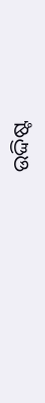ଉଦ୍ଦିଷ୍ଟ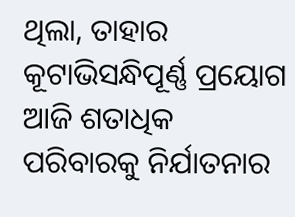ଥିଲା, ତାହାର କୂଟାଭିସନ୍ଧିପୂର୍ଣ୍ଣ ପ୍ରୟୋଗ ଆଜି ଶତାଧିକ ପରିବାରକୁ ନିର୍ଯାତନାର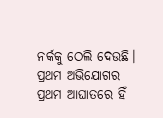ନର୍କକୁ ଠେଲି ଦେଉଛି।
ପ୍ରଥମ ଅଭିଯୋଗର ପ୍ରଥମ ଆଘାତରେ ହିଁ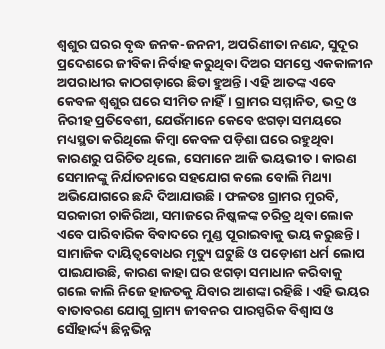ଶ୍ୱଶୁର ଘରର ବୃଦ୍ଧ ଜନକ-ଜନନୀ, ଅପରିଣୀତା ନଣନ୍ଦ, ସୁଦୂର ପ୍ରଦେଶରେ ଜୀବିକା ନିର୍ବାହ କରୁଥିବା ଦିଅର ସମସ୍ତେ ଏକକାଳୀନ ଅପରାଧୀର କାଠଗଡ଼ାରେ ଛିଡା ହୁଅନ୍ତି। ଏହି ଆତଙ୍କ ଏବେ କେବଳ ଶ୍ୱଶୁର ଘରେ ସୀମିତ ନାହିଁ। ଗ୍ରାମର ସମ୍ମାନିତ, ଭଦ୍ର ଓ ନିରୀହ ପ୍ରତିବେଶୀ, ଯେଉଁମାନେ କେବେ ଝଗଡ଼ା ସମୟରେ ମଧ୍ୟସ୍ଥତା କରିଥିଲେ କିମ୍ବା କେବଳ ପଡ଼ିଶା ଘରେ ରହୁଥିବା କାରଣରୁ ପରିଚିତ ଥିଲେ, ସେମାନେ ଆଜି ଭୟଭୀତ। କାରଣ ସେମାନଙ୍କୁ ନିର୍ଯାତନାରେ ସହଯୋଗ କଲେ ବୋଲି ମିଥ୍ୟା ଅଭିଯୋଗରେ ଛନ୍ଦି ଦିଆଯାଉଛି। ଫଳତଃ ଗ୍ରାମର ମୁରବି, ସରକାରୀ ଚାକିରିଆ, ସମାଜରେ ନିଷ୍କଳଙ୍କ ଚରିତ୍ର ଥିବା ଲୋକ ଏବେ ପାରିବାରିକ ବିବାଦରେ ମୁଣ୍ଡ ପୂରାଇବାକୁ ଭୟ କରୁଛନ୍ତି। ସାମାଜିକ ଦାୟିତ୍ୱବୋଧର ମୃତ୍ୟୁ ଘଟୁଛି ଓ ପଡ଼ୋଶୀ ଧର୍ମ ଲୋପ ପାଇଯାଉଛି, କାରଣ କାହା ଘର ଝଗଡ଼ା ସମାଧାନ କରିବାକୁ ଗଲେ କାଲି ନିଜେ ହାଜତକୁ ଯିବାର ଆଶଙ୍କା ରହିଛି। ଏହି ଭୟର ବାତାବରଣ ଯୋଗୁ ଗ୍ରାମ୍ୟ ଜୀବନର ପାରସ୍ପରିକ ବିଶ୍ୱାସ ଓ ସୌହାର୍ଦ୍ଦ୍ୟ ଛିନ୍ନଭିନ୍ନ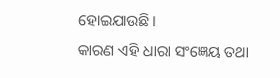ହୋଇଯାଉଛି।
କାରଣ ଏହି ଧାରା ସଂଜ୍ଞେୟ ତଥା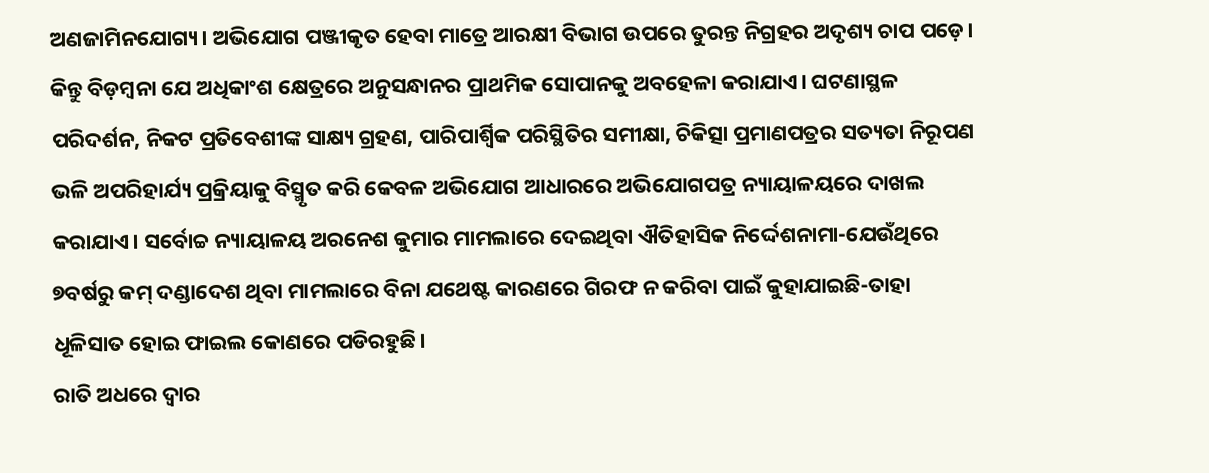ଅଣଜାମିନଯୋଗ୍ୟ। ଅଭିଯୋଗ ପଞ୍ଜୀକୃତ ହେବା ମାତ୍ରେ ଆରକ୍ଷୀ ବିଭାଗ ଉପରେ ତୁରନ୍ତ ନିଗ୍ରହର ଅଦୃଶ୍ୟ ଚାପ ପଡ଼େ। କିନ୍ତୁ ବିଡ଼ମ୍ବନା ଯେ ଅଧିକାଂଶ କ୍ଷେତ୍ରରେ ଅନୁସନ୍ଧାନର ପ୍ରାଥମିକ ସୋପାନକୁ ଅବହେଳା କରାଯାଏ। ଘଟଣାସ୍ଥଳ ପରିଦର୍ଶନ, ନିକଟ ପ୍ରତିବେଶୀଙ୍କ ସାକ୍ଷ୍ୟ ଗ୍ରହଣ, ପାରିପାର୍ଶ୍ୱିକ ପରିସ୍ଥିତିର ସମୀକ୍ଷା, ଚିକିତ୍ସା ପ୍ରମାଣପତ୍ରର ସତ୍ୟତା ନିରୂପଣ ଭଳି ଅପରିହାର୍ଯ୍ୟ ପ୍ରକ୍ରିୟାକୁ ବିସ୍ମୃତ କରି କେବଳ ଅଭିଯୋଗ ଆଧାରରେ ଅଭିଯୋଗପତ୍ର ନ୍ୟାୟାଳୟରେ ଦାଖଲ କରାଯାଏ। ସର୍ବୋଚ୍ଚ ନ୍ୟାୟାଳୟ ଅରନେଶ କୁମାର ମାମଲାରେ ଦେଇଥିବା ଐତିହାସିକ ନିର୍ଦ୍ଦେଶନାମା-ଯେଉଁଥିରେ ୭ବର୍ଷରୁ କମ୍‌ ଦଣ୍ଡାଦେଶ ଥିବା ମାମଲାରେ ବିନା ଯଥେଷ୍ଟ କାରଣରେ ଗିରଫ ନ କରିବା ପାଇଁ କୁହାଯାଇଛି-ତାହା ଧୂଳିସାତ ହୋଇ ଫାଇଲ କୋଣରେ ପଡିରହୁଛି।
ରାତି ଅଧରେ ଦ୍ୱାର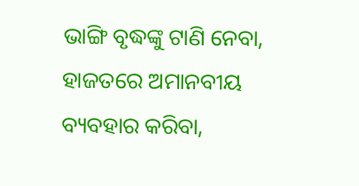ଭାଙ୍ଗି ବୃଦ୍ଧଙ୍କୁ ଟାଣି ନେବା, ହାଜତରେ ଅମାନବୀୟ ବ୍ୟବହାର କରିବା,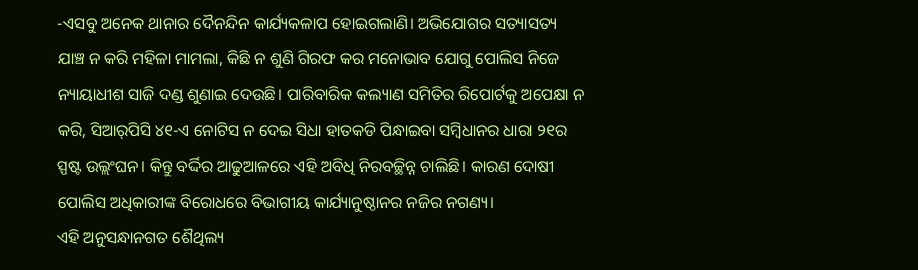-ଏସବୁ ଅନେକ ଥାନାର ଦୈନନ୍ଦିନ କାର୍ଯ୍ୟକଳାପ ହୋଇଗଲାଣି। ଅଭିଯୋଗର ସତ୍ୟାସତ୍ୟ ଯାଞ୍ଚ ନ କରି ମହିଳା ମାମଲା, କିଛି ନ ଶୁଣି ଗିରଫ କର ମନୋଭାବ ଯୋଗୁ ପୋଲିସ ନିଜେ ନ୍ୟାୟାଧୀଶ ସାଜି ଦଣ୍ଡ ଶୁଣାଇ ଦେଉଛି। ପାରିବାରିକ କଲ୍ୟାଣ ସମିତିର ରିପୋର୍ଟକୁ ଅପେକ୍ଷା ନ କରି, ସିଆର୍‌ପିସି ୪୧-ଏ ନୋଟିସ ନ ଦେଇ ସିଧା ହାତକଡି ପିନ୍ଧାଇବା ସମ୍ବିଧାନର ଧାରା ୨୧ର ସ୍ପଷ୍ଟ ଉଲ୍ଲଂଘନ। କିନ୍ତୁ ବର୍ଦ୍ଦିର ଆଢୁଆଳରେ ଏହି ଅବିଧି ନିରବଚ୍ଛିନ୍ନ ଚାଲିଛି। କାରଣ ଦୋଷୀ ପୋଲିସ ଅଧିକାରୀଙ୍କ ବିରୋଧରେ ବିଭାଗୀୟ କାର୍ଯ୍ୟାନୁଷ୍ଠାନର ନଜିର ନଗଣ୍ୟ।
ଏହି ଅନୁସନ୍ଧାନଗତ ଶୈଥିଲ୍ୟ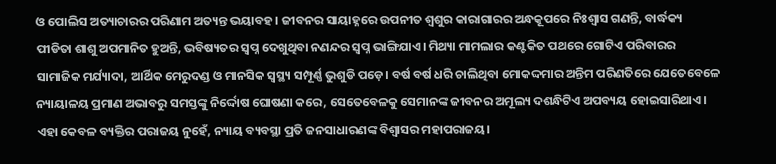ଓ ପୋଲିସ ଅତ୍ୟାଚାରର ପରିଣାମ ଅତ୍ୟନ୍ତ ଭୟାବହ। ଜୀବନର ସାୟାହ୍ନରେ ଉପନୀତ ଶ୍ୱଶୁର କାରାଗାରର ଅନ୍ଧକୂପରେ ନିଃଶ୍ୱାସ ଗଣନ୍ତି, ବାର୍ଦ୍ଧକ୍ୟ ପୀଡିତା ଶାଶୁ ଅପମାନିତ ହୁଅନ୍ତି, ଭବିଷ୍ୟତର ସ୍ବପ୍ନ ଦେଖୁଥିବା ନଣନ୍ଦର ସ୍ବପ୍ନ ଭାଙ୍ଗିଯାଏ। ମିଥ୍ୟା ମାମଲାର କଣ୍ଟକିତ ପଥରେ ଗୋଟିଏ ପରିବାରର ସାମାଜିକ ମର୍ଯ୍ୟାଦା, ଆର୍ଥିକ ମେରୁଦଣ୍ଡ ଓ ମାନସିକ ସ୍ବସ୍ଥ୍ୟ ସମ୍ପୂର୍ଣ୍ଣ ଭୁଶୁଡି ପଡ଼େ। ବର୍ଷ ବର୍ଷ ଧରି ଚାଲିଥିବା ମୋକଦ୍ଦମାର ଅନ୍ତିମ ପରିଣତିରେ ଯେତେବେଳେ ନ୍ୟାୟାଳୟ ପ୍ରମାଣ ଅଭାବରୁ ସମସ୍ତଙ୍କୁ ନିର୍ଦ୍ଦୋଷ ଘୋଷଣା କରେ, ସେତେବେଳକୁ ସେମାନଙ୍କ ଜୀବନର ଅମୂଲ୍ୟ ଦଶନ୍ଧିଟିଏ ଅପବ୍ୟୟ ହୋଇସାରିଥାଏ। ଏହା କେବଳ ବ୍ୟକ୍ତିର ପରାଜୟ ନୁହେଁ, ନ୍ୟାୟ ବ୍ୟବସ୍ଥା ପ୍ରତି ଜନସାଧାରଣଙ୍କ ବିଶ୍ୱାସର ମହାପରାଜୟ।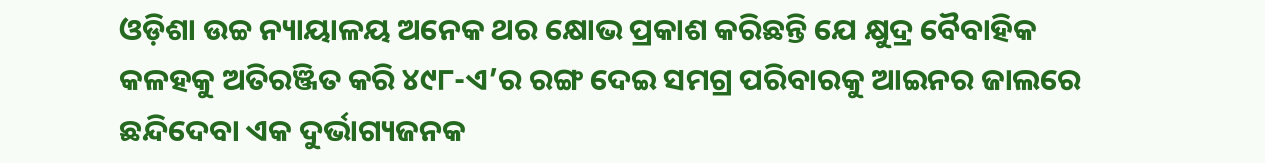ଓଡ଼ିଶା ଉଚ୍ଚ ନ୍ୟାୟାଳୟ ଅନେକ ଥର କ୍ଷୋଭ ପ୍ରକାଶ କରିଛନ୍ତି ଯେ କ୍ଷୁଦ୍ର ବୈବାହିକ କଳହକୁ ଅତିରଞ୍ଜିତ କରି ୪୯୮-ଏ’ର ରଙ୍ଗ ଦେଇ ସମଗ୍ର ପରିବାରକୁ ଆଇନର ଜାଲରେ ଛନ୍ଦିଦେବା ଏକ ଦୁର୍ଭାଗ୍ୟଜନକ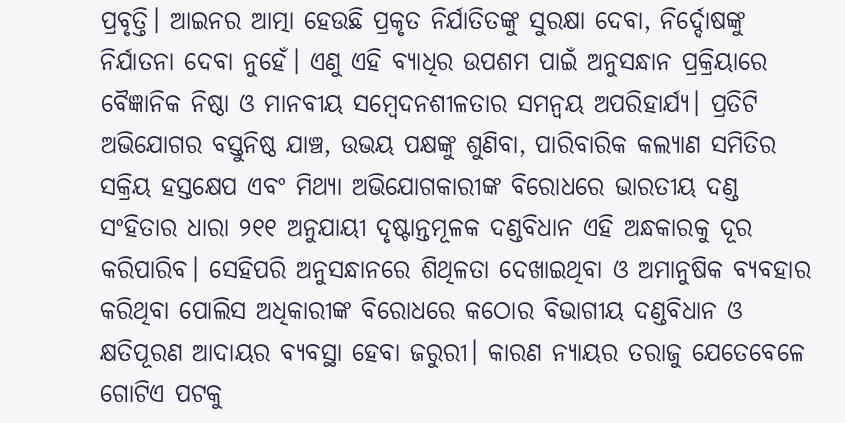ପ୍ରବୃତ୍ତି। ଆଇନର ଆତ୍ମା ହେଉଛି ପ୍ରକୃତ ନିର୍ଯାତିତଙ୍କୁ ସୁରକ୍ଷା ଦେବା, ନିର୍ଦ୍ଦୋଷଙ୍କୁ ନିର୍ଯାତନା ଦେବା ନୁହେଁ। ଏଣୁ ଏହି ବ୍ୟାଧିର ଉପଶମ ପାଇଁ ଅନୁସନ୍ଧାନ ପ୍ରକ୍ରିୟାରେ ବୈଜ୍ଞାନିକ ନିଷ୍ଠା ଓ ମାନବୀୟ ସମ୍ବେଦନଶୀଳତାର ସମନ୍ବୟ ଅପରିହାର୍ଯ୍ୟ। ପ୍ରତିଟି ଅଭିଯୋଗର ବସ୍ତୁନିଷ୍ଠ ଯାଞ୍ଚ, ଉଭୟ ପକ୍ଷଙ୍କୁ ଶୁଣିବା, ପାରିବାରିକ କଲ୍ୟାଣ ସମିତିର ସକ୍ରିୟ ହସ୍ତକ୍ଷେପ ଏବଂ ମିଥ୍ୟା ଅଭିଯୋଗକାରୀଙ୍କ ବିରୋଧରେ ଭାରତୀୟ ଦଣ୍ଡ ସଂହିତାର ଧାରା ୨୧୧ ଅନୁଯାୟୀ ଦୃଷ୍ଟାନ୍ତମୂଳକ ଦଣ୍ଡବିଧାନ ଏହି ଅନ୍ଧକାରକୁ ଦୂର କରିପାରିବ। ସେହିପରି ଅନୁସନ୍ଧାନରେ ଶିଥିଳତା ଦେଖାଇଥିବା ଓ ଅମାନୁଷିକ ବ୍ୟବହାର କରିଥିବା ପୋଲିସ ଅଧିକାରୀଙ୍କ ବିରୋଧରେ କଠୋର ବିଭାଗୀୟ ଦଣ୍ଡବିଧାନ ଓ କ୍ଷତିପୂରଣ ଆଦାୟର ବ୍ୟବସ୍ଥା ହେବା ଜରୁରୀ। କାରଣ ନ୍ୟାୟର ତରାଜୁ ଯେତେବେଳେ ଗୋଟିଏ ପଟକୁ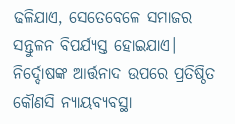ଢଳିଯାଏ, ସେତେବେଳେ ସମାଜର ସନ୍ତୁଳନ ବିପର୍ଯ୍ୟସ୍ତ ହୋଇଯାଏ। ନିର୍ଦ୍ଦୋଷଙ୍କ ଆର୍ତ୍ତନାଦ ଉପରେ ପ୍ରତିଷ୍ଠିତ କୌଣସି ନ୍ୟାୟବ୍ୟବସ୍ଥା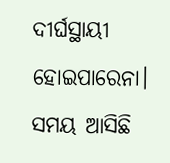ଦୀର୍ଘସ୍ଥାୟୀ ହୋଇପାରେନା।
ସମୟ ଆସିଛି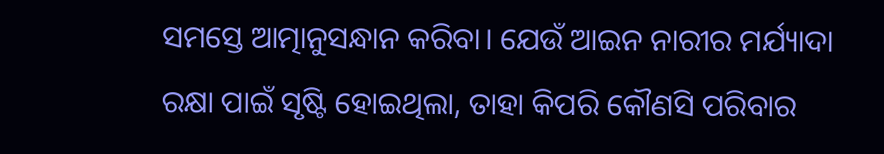ସମସ୍ତେ ଆତ୍ମାନୁସନ୍ଧାନ କରିବା। ଯେଉଁ ଆଇନ ନାରୀର ମର୍ଯ୍ୟାଦା ରକ୍ଷା ପାଇଁ ସୃଷ୍ଟି ହୋଇଥିଲା, ତାହା କିପରି କୌଣସି ପରିବାର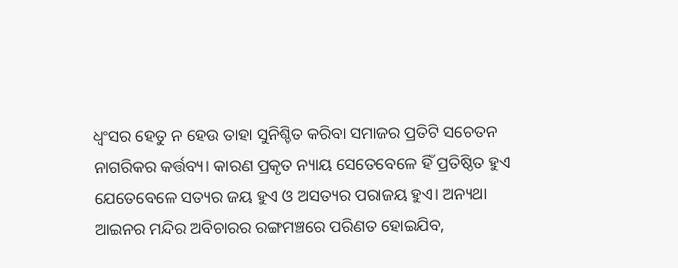ଧ୍ୱଂସର ହେତୁ ନ ହେଉ ତାହା ସୁନିଶ୍ଚିତ କରିବା ସମାଜର ପ୍ରତିଟି ସଚେତନ ନାଗରିକର କର୍ତ୍ତବ୍ୟ। କାରଣ ପ୍ରକୃତ ନ୍ୟାୟ ସେତେବେଳେ ହିଁ ପ୍ରତିଷ୍ଠିତ ହୁଏ ଯେତେବେଳେ ସତ୍ୟର ଜୟ ହୁଏ ଓ ଅସତ୍ୟର ପରାଜୟ ହୁଏ। ଅନ୍ୟଥା ଆଇନର ମନ୍ଦିର ଅବିଚାରର ରଙ୍ଗମଞ୍ଚରେ ପରିଣତ ହୋଇଯିବ,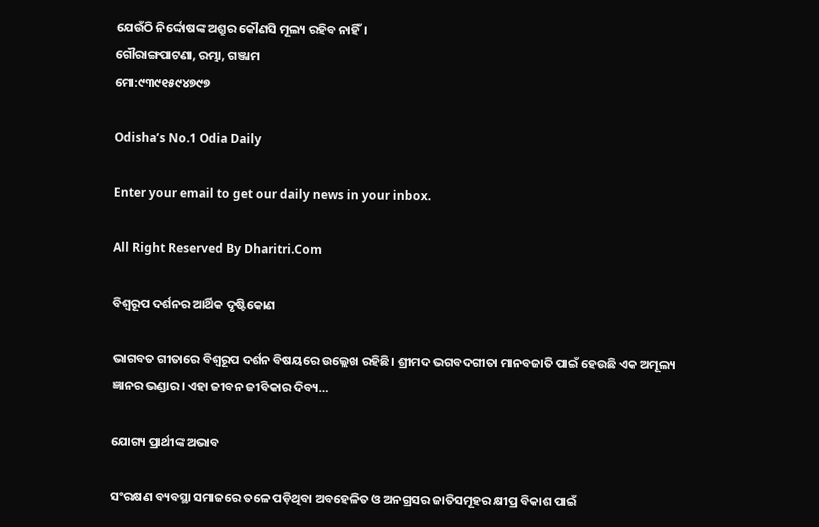ଯେଉଁଠି ନିର୍ଦ୍ଦୋଷଙ୍କ ଅଶ୍ରୁର କୌଣସି ମୂଲ୍ୟ ରହିବ ନାହିଁ।
ଗୌରାଙ୍ଗପାଟଣା, ରମ୍ଭା, ଗଞ୍ଜାମ
ମୋ:୯୩୯୧୫୯୪୭୯୭

Odisha’s No.1 Odia Daily

Enter your email to get our daily news in your inbox.

All Right Reserved By Dharitri.Com

ବିଶ୍ୱରୂପ ଦର୍ଶନର ଆର୍ଥିକ ଦୃଷ୍ଟିକୋଣ

ଭାଗବତ ଗୀତାରେ ବିଶ୍ୱରୂପ ଦର୍ଶନ ବିଷୟରେ ଉଲ୍ଲେଖ ରହିଛି। ଶ୍ରୀମଦ ଭଗବଦଗୀତା ମାନବଜାତି ପାଇଁ ହେଉଛି ଏକ ଅମୂଲ୍ୟ ଜ୍ଞାନର ଭଣ୍ଡାର। ଏହା ଜୀବନ ଜୀବିକାର ଦିବ୍ୟ…

ଯୋଗ୍ୟ ପ୍ରାର୍ଥୀଙ୍କ ଅଭାବ

ସଂରକ୍ଷଣ ବ୍ୟବସ୍ଥା ସମାଜରେ ତଳେ ପଡ଼ିଥିବା ଅବହେଳିତ ଓ ଅନଗ୍ରସର ଜାତିସମୂହର କ୍ଷୀପ୍ର ବିକାଶ ପାଇଁ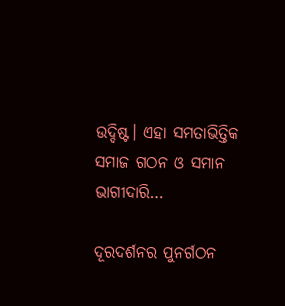ଉଦ୍ଦିଷ୍ଟ। ଏହା ସମତାଭିତ୍ତିକ ସମାଜ ଗଠନ ଓ ସମାନ ଭାଗୀଦାରି…

ଦୂରଦର୍ଶନର ପୁନର୍ଗଠନ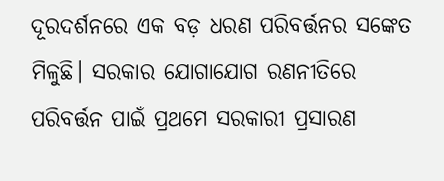ଦୂରଦର୍ଶନରେ ଏକ ବଡ଼ ଧରଣ ପରିବର୍ତ୍ତନର ସଙ୍କେତ ମିଳୁଛି। ସରକାର ଯୋଗାଯୋଗ ରଣନୀତିରେ ପରିବର୍ତ୍ତନ ପାଇଁ ପ୍ରଥମେ ସରକାରୀ ପ୍ରସାରଣ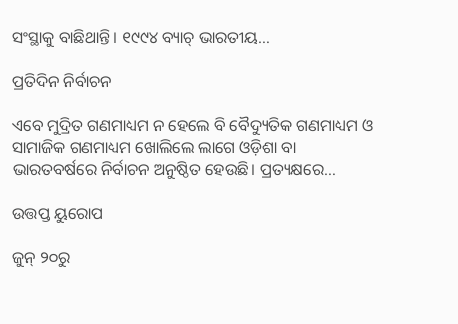ସଂସ୍ଥାକୁ ବାଛିଥାନ୍ତି। ୧୯୯୪ ବ୍ୟାଚ୍‌ ଭାରତୀୟ…

ପ୍ରତିଦିନ ନିର୍ବାଚନ

ଏବେ ମୁଦ୍ରିତ ଗଣମାଧ୍ୟମ ନ ହେଲେ ବି ବୈଦ୍ୟୁତିକ ଗଣମାଧ୍ୟମ ଓ ସାମାଜିକ ଗଣମାଧ୍ୟମ ଖୋଲିଲେ ଲାଗେ ଓଡ଼ିଶା ବା ଭାରତବର୍ଷରେ ନିର୍ବାଚନ ଅନୁଷ୍ଠିତ ହେଉଛି। ପ୍ରତ୍ୟକ୍ଷରେ…

ଉତ୍ତପ୍ତ ୟୁରୋପ

ଜୁନ୍‌ ୨୦ରୁ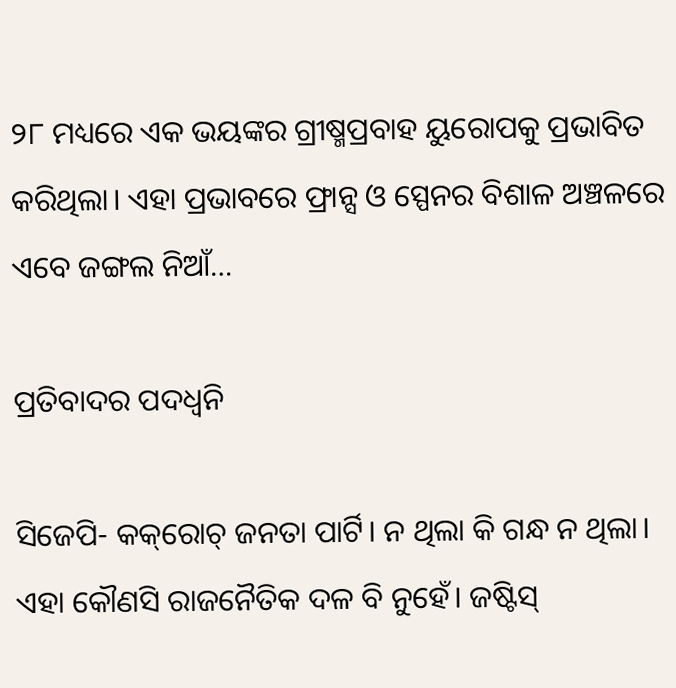୨୮ ମଧ୍ୟରେ ଏକ ଭୟଙ୍କର ଗ୍ରୀଷ୍ମପ୍ରବାହ ୟୁରୋପକୁ ପ୍ରଭାବିତ କରିଥିଲା। ଏହା ପ୍ରଭାବରେ ଫ୍ରାନ୍ସ ଓ ସ୍ପେନର ବିଶାଳ ଅଞ୍ଚଳରେ ଏବେ ଜଙ୍ଗଲ ନିଆଁ…

ପ୍ରତିବାଦର ପଦଧ୍ୱନି

ସିଜେପି- କକ୍‌ରୋଚ୍‌ ଜନତା ପାର୍ଟି। ନ ଥିଲା କି ଗନ୍ଧ ନ ଥିଲା। ଏହା କୌଣସି ରାଜନୈତିକ ଦଳ ବି ନୁହେଁ। ଜଷ୍ଟିସ୍‌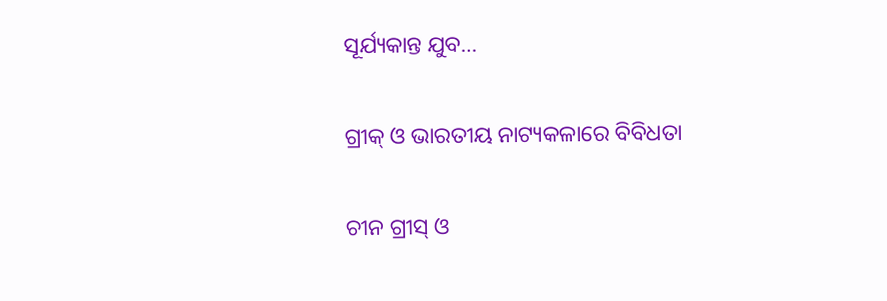ସୂର୍ଯ୍ୟକାନ୍ତ ଯୁବ…

ଗ୍ରୀକ୍‌ ଓ ଭାରତୀୟ ନାଟ୍ୟକଳାରେ ବିବିଧତା

ଚୀନ ଗ୍ରୀସ୍‌ ଓ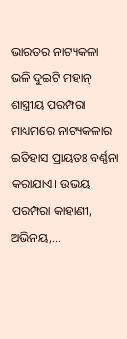ଭାରତର ନାଟ୍ୟକଳା ଭଳି ଦୁଇଟି ମହାନ୍‌ ଶାସ୍ତ୍ରୀୟ ପରମ୍ପରା ମାଧ୍ୟମରେ ନାଟ୍ୟକଳାର ଇତିହାସ ପ୍ରାୟତଃ ବର୍ଣ୍ଣନା କରାଯାଏ। ଉଭୟ ପରମ୍ପରା କାହାଣୀ, ଅଭିନୟ,…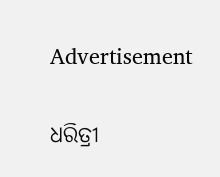Advertisement

ଧରିତ୍ରୀ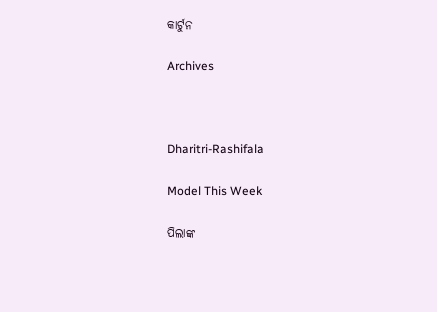କାର୍ଟୁନ

Archives



Dharitri-Rashifala

Model This Week

ପିଲାଙ୍କ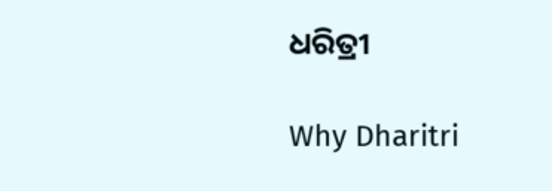ଧରିତ୍ରୀ

Why Dharitri